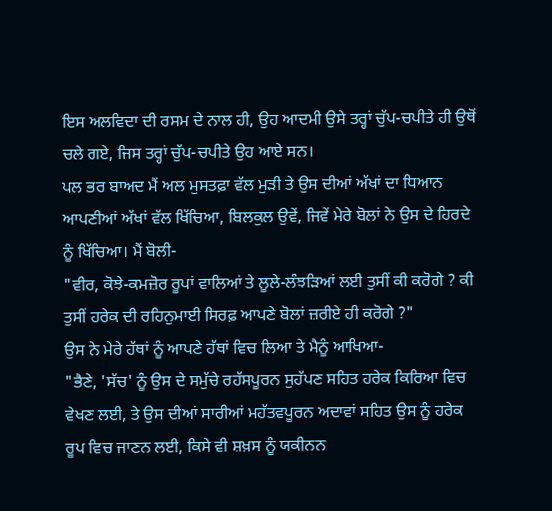ਇਸ ਅਲਵਿਦਾ ਦੀ ਰਸਮ ਦੇ ਨਾਲ ਹੀ, ਉਹ ਆਦਮੀ ਉਸੇ ਤਰ੍ਹਾਂ ਚੁੱਪ-ਚਪੀਤੇ ਹੀ ਉਥੋਂ ਚਲੇ ਗਏ, ਜਿਸ ਤਰ੍ਹਾਂ ਚੁੱਪ-ਚਪੀਤੇ ਉਹ ਆਏ ਸਨ।
ਪਲ ਭਰ ਬਾਅਦ ਮੈਂ ਅਲ ਮੁਸਤਫ਼ਾ ਵੱਲ ਮੁੜੀ ਤੇ ਉਸ ਦੀਆਂ ਅੱਖਾਂ ਦਾ ਧਿਆਨ ਆਪਣੀਆਂ ਅੱਖਾਂ ਵੱਲ ਖਿੱਚਿਆ, ਬਿਲਕੁਲ ਉਵੇਂ, ਜਿਵੇਂ ਮੇਰੇ ਬੋਲਾਂ ਨੇ ਉਸ ਦੇ ਹਿਰਦੇ ਨੂੰ ਖਿੱਚਿਆ। ਮੈਂ ਬੋਲੀ-
"ਵੀਰ, ਕੋਝੇ-ਕਮਜ਼ੋਰ ਰੂਪਾਂ ਵਾਲਿਆਂ ਤੇ ਲੂਲੇ-ਲੰਝੜਿਆਂ ਲਈ ਤੁਸੀਂ ਕੀ ਕਰੋਗੇ ? ਕੀ ਤੁਸੀਂ ਹਰੇਕ ਦੀ ਰਹਿਨੁਮਾਈ ਸਿਰਫ਼ ਆਪਣੇ ਬੋਲਾਂ ਜ਼ਰੀਏ ਹੀ ਕਰੋਗੇ ?"
ਉਸ ਨੇ ਮੇਰੇ ਹੱਥਾਂ ਨੂੰ ਆਪਣੇ ਹੱਥਾਂ ਵਿਚ ਲਿਆ ਤੇ ਮੈਨੂੰ ਆਖਿਆ-
"ਭੈਣੇ, 'ਸੱਚ' ਨੂੰ ਉਸ ਦੇ ਸਮੁੱਚੇ ਰਹੱਸਪੂਰਨ ਸੁਹੱਪਣ ਸਹਿਤ ਹਰੇਕ ਕਿਰਿਆ ਵਿਚ ਵੇਖਣ ਲਈ, ਤੇ ਉਸ ਦੀਆਂ ਸਾਰੀਆਂ ਮਹੱਤਵਪੂਰਨ ਅਦਾਵਾਂ ਸਹਿਤ ਉਸ ਨੂੰ ਹਰੇਕ ਰੂਪ ਵਿਚ ਜਾਣਨ ਲਈ, ਕਿਸੇ ਵੀ ਸ਼ਖ਼ਸ ਨੂੰ ਯਕੀਨਨ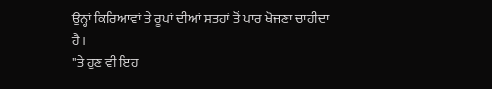ਉਨ੍ਹਾਂ ਕਿਰਿਆਵਾਂ ਤੇ ਰੂਪਾਂ ਦੀਆਂ ਸਤਹਾਂ ਤੋਂ ਪਾਰ ਖੋਜਣਾ ਚਾਹੀਦਾ ਹੈ।
"ਤੇ ਹੁਣ ਵੀ ਇਹ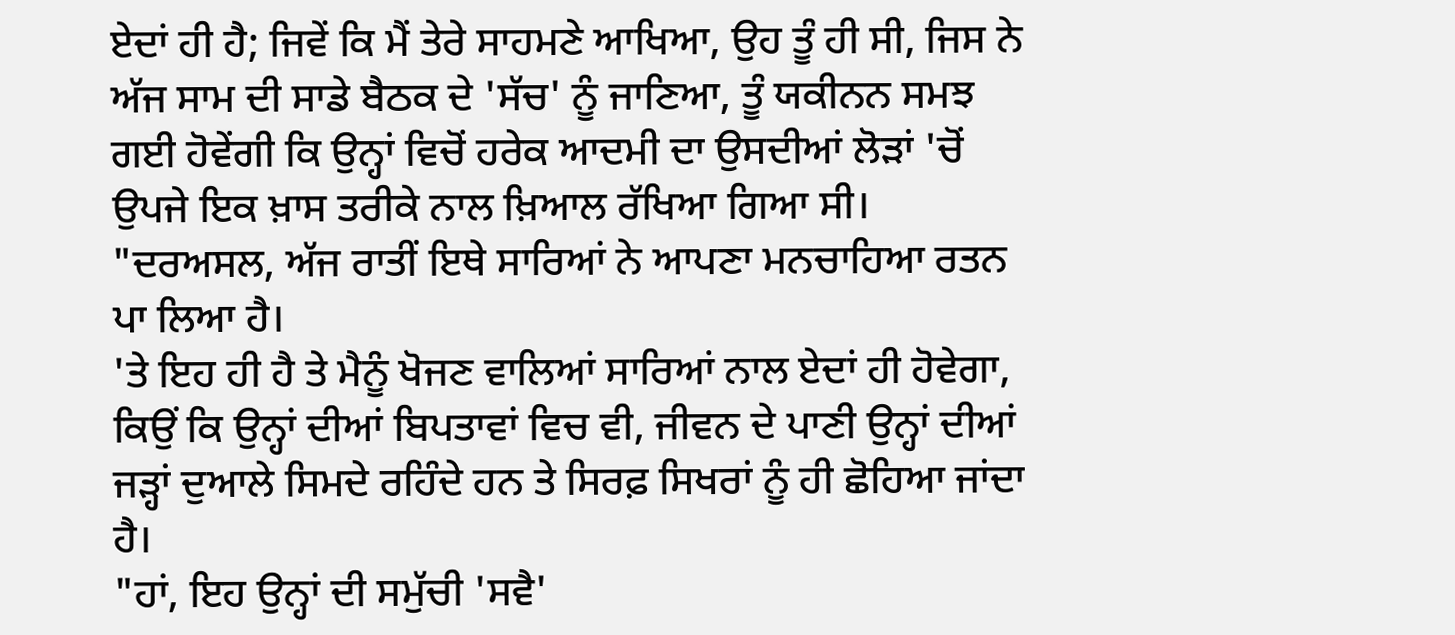ਏਦਾਂ ਹੀ ਹੈ; ਜਿਵੇਂ ਕਿ ਮੈਂ ਤੇਰੇ ਸਾਹਮਣੇ ਆਖਿਆ, ਉਹ ਤੂੰ ਹੀ ਸੀ, ਜਿਸ ਨੇ ਅੱਜ ਸਾਮ ਦੀ ਸਾਡੇ ਬੈਠਕ ਦੇ 'ਸੱਚ' ਨੂੰ ਜਾਣਿਆ, ਤੂੰ ਯਕੀਨਨ ਸਮਝ ਗਈ ਹੋਵੇਂਗੀ ਕਿ ਉਨ੍ਹਾਂ ਵਿਚੋਂ ਹਰੇਕ ਆਦਮੀ ਦਾ ਉਸਦੀਆਂ ਲੋੜਾਂ 'ਚੋਂ ਉਪਜੇ ਇਕ ਖ਼ਾਸ ਤਰੀਕੇ ਨਾਲ ਖ਼ਿਆਲ ਰੱਖਿਆ ਗਿਆ ਸੀ।
"ਦਰਅਸਲ, ਅੱਜ ਰਾਤੀਂ ਇਥੇ ਸਾਰਿਆਂ ਨੇ ਆਪਣਾ ਮਨਚਾਹਿਆ ਰਤਨ ਪਾ ਲਿਆ ਹੈ।
'ਤੇ ਇਹ ਹੀ ਹੈ ਤੇ ਮੈਨੂੰ ਖੋਜਣ ਵਾਲਿਆਂ ਸਾਰਿਆਂ ਨਾਲ ਏਦਾਂ ਹੀ ਹੋਵੇਗਾ, ਕਿਉਂ ਕਿ ਉਨ੍ਹਾਂ ਦੀਆਂ ਬਿਪਤਾਵਾਂ ਵਿਚ ਵੀ, ਜੀਵਨ ਦੇ ਪਾਣੀ ਉਨ੍ਹਾਂ ਦੀਆਂ ਜੜ੍ਹਾਂ ਦੁਆਲੇ ਸਿਮਦੇ ਰਹਿੰਦੇ ਹਨ ਤੇ ਸਿਰਫ਼ ਸਿਖਰਾਂ ਨੂੰ ਹੀ ਛੋਹਿਆ ਜਾਂਦਾ ਹੈ।
"ਹਾਂ, ਇਹ ਉਨ੍ਹਾਂ ਦੀ ਸਮੁੱਚੀ 'ਸਵੈ'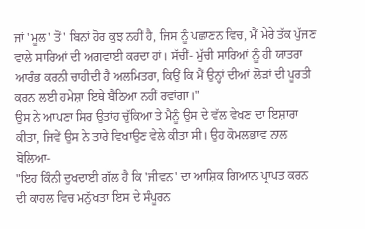ਜਾਂ 'ਮੂਲ' ਤੋਂ' ਬਿਨਾਂ ਹੋਰ ਕੁਝ ਨਹੀਂ ਹੈ, ਜਿਸ ਨੂੰ ਪਛਾਣਨ ਵਿਚ, ਮੈਂ ਮੇਰੇ ਤੱਕ ਪੁੱਜਣ ਵਾਲੇ ਸਾਰਿਆਂ ਦੀ ਅਗਵਾਈ ਕਰਦਾ ਹਾਂ। ਸੱਚੀਂ- ਮੁੱਚੀ ਸਾਰਿਆਂ ਨੂੰ ਹੀ ਯਾਤਰਾ ਆਰੰਭ ਕਰਨੀ ਚਾਹੀਦੀ ਹੈ ਅਲਮਿਤਰਾ, ਕਿਉਂ ਕਿ ਮੈਂ ਉਨ੍ਹਾਂ ਦੀਆਂ ਲੋੜਾਂ ਦੀ ਪੂਰਤੀ ਕਰਨ ਲਈ ਹਮੇਸ਼ਾ ਇਥੇ ਬੈਠਿਆ ਨਹੀਂ ਰਵਾਂਗਾ।"
ਉਸ ਨੇ ਆਪਣਾ ਸਿਰ ਉਤਾਂਹ ਚੁੱਕਿਆ ਤੇ ਮੈਨੂੰ ਉਸ ਦੇ ਵੱਲ ਵੇਖਣ ਦਾ ਇਸ਼ਾਰਾ ਕੀਤਾ, ਜਿਵੇਂ ਉਸ ਨੇ ਤਾਰੇ ਵਿਖਾਉਣ ਵੇਲੇ ਕੀਤਾ ਸੀ। ਉਹ ਕੋਮਲਭਾਵ ਨਾਲ ਬੋਲਿਆ-
"ਇਹ ਕਿੰਨੀ ਦੁਖਦਾਈ ਗੱਲ ਹੈ ਕਿ 'ਜੀਵਨ' ਦਾ ਆਸ਼ਿਕ ਗਿਆਨ ਪ੍ਰਾਪਤ ਕਰਨ ਦੀ ਕਾਹਲ ਵਿਚ ਮਨੁੱਖਤਾ ਇਸ ਦੇ ਸੰਪੂਰਨ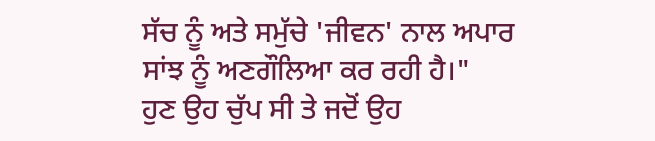ਸੱਚ ਨੂੰ ਅਤੇ ਸਮੁੱਚੇ 'ਜੀਵਨ' ਨਾਲ ਅਪਾਰ ਸਾਂਝ ਨੂੰ ਅਣਗੌਲਿਆ ਕਰ ਰਹੀ ਹੈ।"
ਹੁਣ ਉਹ ਚੁੱਪ ਸੀ ਤੇ ਜਦੋਂ ਉਹ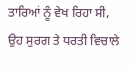ਤਾਰਿਆਂ ਨੂੰ ਵੇਖ ਰਿਹਾ ਸੀ, ਉਹ ਸੁਰਗ ਤੇ ਧਰਤੀ ਵਿਚਾਲੇ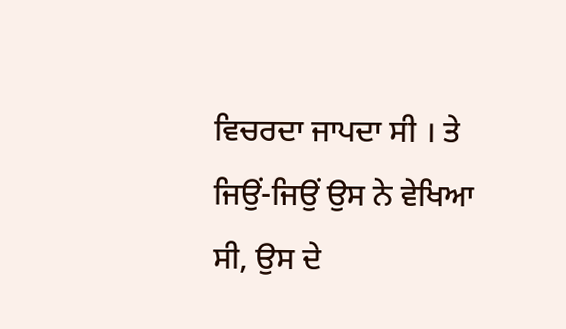ਵਿਚਰਦਾ ਜਾਪਦਾ ਸੀ । ਤੇ ਜਿਉਂ-ਜਿਉਂ ਉਸ ਨੇ ਵੇਖਿਆ ਸੀ, ਉਸ ਦੇ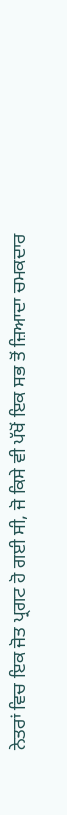ਨੇਤਰਾਂ ਵਿਚ ਇਕ ਜੋਤ ਪ੍ਰਗਟ ਹੋ ਗਈ ਸੀ, ਜੋ ਕਿਸੇ ਵੀ ਪੱਖੋਂ ਇਕ ਸਭ ਤੋਂ ਜ਼ਿਆਦਾ ਚਮਕਦਾਰ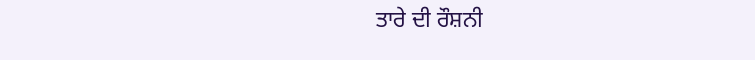ਤਾਰੇ ਦੀ ਰੌਸ਼ਨੀ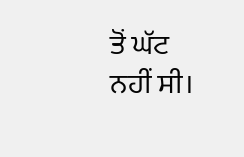ਤੋਂ ਘੱਟ ਨਹੀਂ ਸੀ।